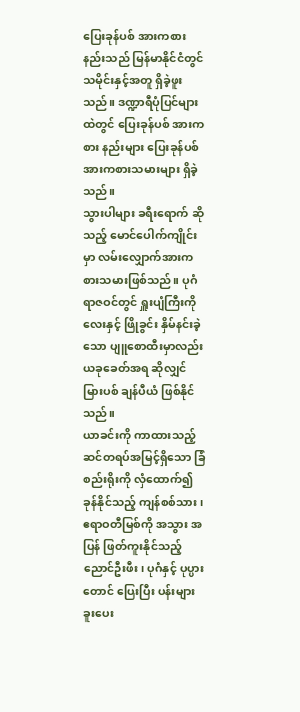ပြေးခုန်ပစ် အားကစားနည်းသည် မြန်မာနိုင်ငံတွင် သမိုင်းနှင့်အတူ ရှိခဲ့ဖူးသည်။ ဒဏ္ဍာရီပုံပြင်များထဲတွင် ပြေးခုန်ပစ် အားကစား နည်းများ ပြေးခုန်ပစ် အားကစားသမားများ ရှိခဲ့သည်။
သွားပါများ ခရီးရောက် ဆိုသည့် မောင်ပေါက်ကျိုင်းမှာ လမ်းလျှောက်အားကစားသမားဖြစ်သည်။ ပုဂံရာဇဝင်တွင် ရှူးပျံကြီးကို လေးနှင့် ဖြိုခွင်း နှိမ်နင်းခဲ့သော ပျူစောထီးမှာလည်း ယခုခေတ်အရ ဆိုလျှင် မြားပစ် ချန်ပီယံ ဖြစ်နိုင်သည်။
ယာခင်းကို ကာထားသည့် ဆင်တရပ်အမြင့်ရှိသော ခြံစည်းရိုးကို လှံထောက်၍ ခုန်နိုင်သည့် ကျန်စစ်သား၊ ဧရာဝတီမြစ်ကို အသွား အပြန် ဖြတ်ကူးနိုင်သည့် ညောင်ဦးဖီး၊ ပုဂံနှင့် ပုပ္ပားတောင် ပြေးပြီး ပန်းများခူးပေး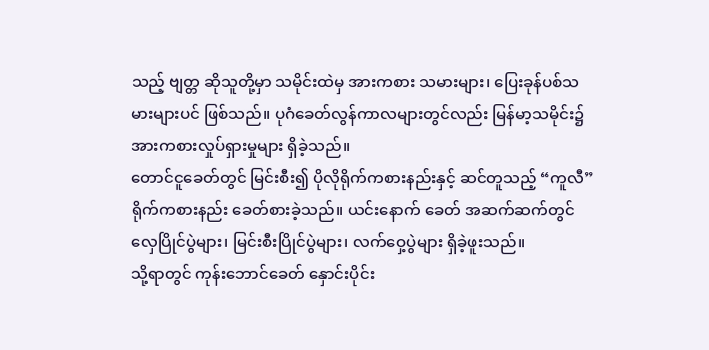သည့် ဗျတ္တ ဆိုသူတို့မှာ သမိုင်းထဲမှ အားကစား သမားများ၊ ပြေးခုန်ပစ်သမားများပင် ဖြစ်သည်။ ပုဂံခေတ်လွန်ကာလများတွင်လည်း မြန်မာ့သမိုင်း၌ အားကစားလှုပ်ရှားမှုများ ရှိခဲ့သည်။
တောင်ငူခေတ်တွင် မြင်းစီး၍ ပိုလိုရိုက်ကစားနည်းနှင့် ဆင်တူသည့် “ကူလီ” ရိုက်ကစားနည်း ခေတ်စားခဲ့သည်။ ယင်းနောက် ခေတ် အဆက်ဆက်တွင် လှေပြိုင်ပွဲများ၊ မြင်းစီးပြိုင်ပွဲများ၊ လက်ဝှေ့ပွဲများ ရှိခဲ့ဖူးသည်။
သို့ရာတွင် ကုန်းဘောင်ခေတ် နှောင်းပိုင်း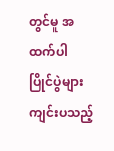တွင်မူ အထက်ပါ ပြိုင်ပွဲများ ကျင်းပသည့်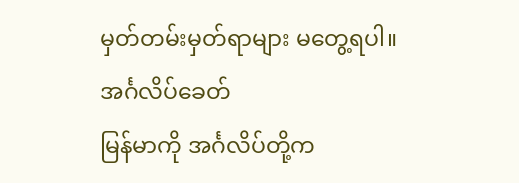မှတ်တမ်းမှတ်ရာများ မတွေ့ရပါ။
အင်္ဂလိပ်ခေတ်
မြန်မာကို အင်္ဂလိပ်တို့က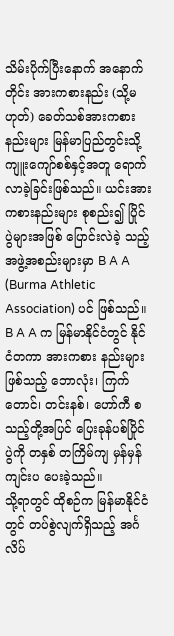သိမ်းပိုက်ပြီးနောက် အနောက်တိုင်း အားကစားနည်း (သို့မဟုတ်) ခေတ်သစ်အားကစားနည်းများ မြန်မာပြည်တွင်းသို့ ကျူးကျော်စစ်နှင့်အတူ ရောက်လာခဲ့ခြင်းဖြစ်သည်။ ယင်းအားကစားနည်းများ စုစည်း၍ ပြိုင်ပွဲများအဖြစ် ပြောင်းလဲခဲ့ သည့် အဖွဲ့အစည်းများမှာ B A A (Burma Athletic Association) ပင် ဖြစ်သည်။ B A A က မြန်မာနိုင်ငံတွင် နိုင်ငံတကာ အားကစား နည်းများဖြစ်သည့် ဘောလုံး၊ ကြက်တောင်၊ တင်းနစ်၊ ဟော်ကီ စသည့်တို့အပြင် ပြေးခုန်ပစ်ပြိုင်ပွဲကို တနှစ် တကြိမ်ကျ မှန်မှန် ကျင်းပ ပေးခဲ့သည်။
သို့ရာတွင် ထိုစဉ်က မြန်မာနိုင်ငံတွင် တပ်စွဲလျက်ရှိသည့် အင်္ဂလိပ်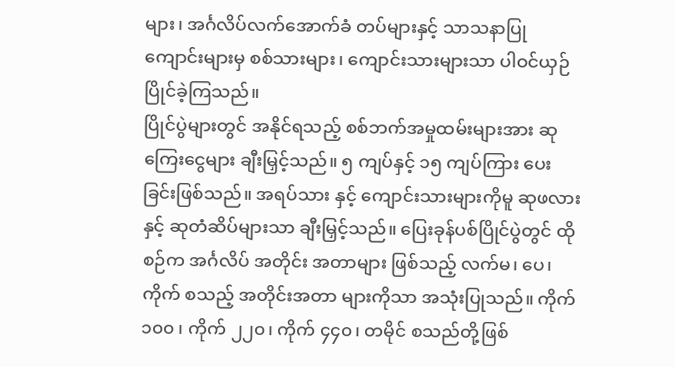များ၊ အင်္ဂလိပ်လက်အောက်ခံ တပ်များနှင့် သာသနာပြု ကျောင်းများမှ စစ်သားများ၊ ကျောင်းသားများသာ ပါဝင်ယှဉ်ပြိုင်ခဲ့ကြသည်။
ပြိုင်ပွဲများတွင် အနိုင်ရသည့် စစ်ဘက်အမှုထမ်းများအား ဆုကြေးငွေများ ချီးမြှင့်သည်။ ၅ ကျပ်နှင့် ၁၅ ကျပ်ကြား ပေးခြင်းဖြစ်သည်။ အရပ်သား နှင့် ကျောင်းသားများကိုမူ ဆုဖလားနှင့် ဆုတံဆိပ်များသာ ချီးမြှင့်သည်။ ပြေးခုန်ပစ်ပြိုင်ပွဲတွင် ထိုစဉ်က အင်္ဂလိပ် အတိုင်း အတာများ ဖြစ်သည့် လက်မ၊ ပေ၊ ကိုက် စသည့် အတိုင်းအတာ များကိုသာ အသုံးပြုသည်။ ကိုက် ၁၀၀ ၊ ကိုက် ၂၂၀၊ ကိုက် ၄၄၀၊ တမိုင် စသည်တို့ဖြစ်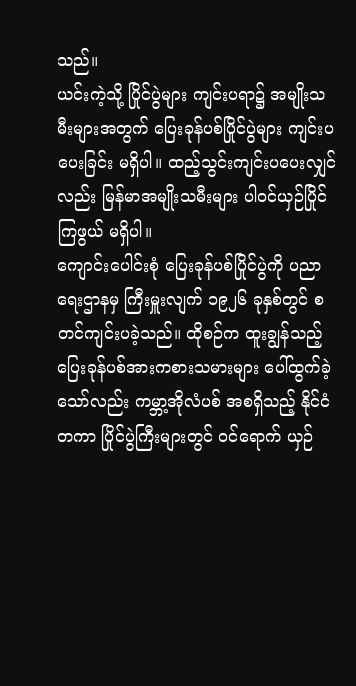သည်။
ယင်းကဲ့သို့ ပြိုင်ပွဲများ ကျင်းပရာ၌ အမျိုးသမီးများအတွက် ပြေးခုန်ပစ်ပြိုင်ပွဲများ ကျင်းပပေးခြင်း မရှိပါ။ ထည့်သွင်းကျင်းပပေးလျှင် လည်း မြန်မာအမျိုးသမီးများ ပါဝင်ယှဉ်ပြိုင်ကြဖွယ် မရှိပါ။
ကျောင်းပေါင်းစုံ ပြေးခုန်ပစ်ပြိုင်ပွဲကို ပညာရေးဌာနမှ ကြီးမှူးလျက် ၁၉၂၆ ခုနှစ်တွင် စတင်ကျင်းပခဲ့သည်။ ထိုစဉ်က ထူးချွန်သည့် ပြေးခုန်ပစ်အားကစားသမားများ ပေါ်ထွက်ခဲ့သော်လည်း ကမ္ဘာ့အိုလံပစ် အစရှိသည့် နိုင်ငံတကာ ပြိုင်ပွဲကြီးများတွင် ဝင်ရောက် ယှဉ်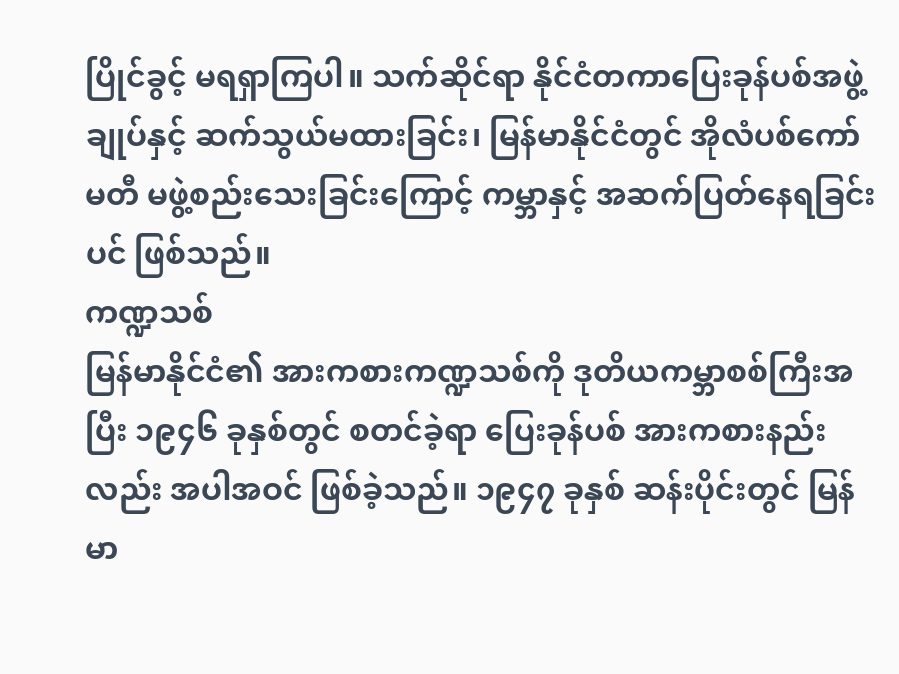ပြိုင်ခွင့် မရရှာကြပါ။ သက်ဆိုင်ရာ နိုင်ငံတကာပြေးခုန်ပစ်အဖွဲ့ချုပ်နှင့် ဆက်သွယ်မထားခြင်း၊ မြန်မာနိုင်ငံတွင် အိုလံပစ်ကော်မတီ မဖွဲ့စည်းသေးခြင်းကြောင့် ကမ္ဘာနှင့် အဆက်ပြတ်နေရခြင်းပင် ဖြစ်သည်။
ကဏ္ဍသစ်
မြန်မာနိုင်ငံ၏ အားကစားကဏ္ဍသစ်ကို ဒုတိယကမ္ဘာစစ်ကြီးအပြီး ၁၉၄၆ ခုနှစ်တွင် စတင်ခဲ့ရာ ပြေးခုန်ပစ် အားကစားနည်းလည်း အပါအဝင် ဖြစ်ခဲ့သည်။ ၁၉၄၇ ခုနှစ် ဆန်းပိုင်းတွင် မြန်မာ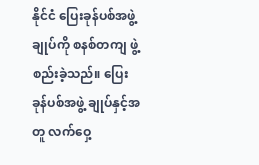နိုင်ငံ ပြေးခုန်ပစ်အဖွဲ့ချုပ်ကို စနစ်တကျ ဖွဲ့စည်းခဲ့သည်။ ပြေးခုန်ပစ်အဖွဲ့ ချုပ်နှင့်အတူ လက်ဝှေ့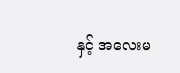နှင့် အလေးမ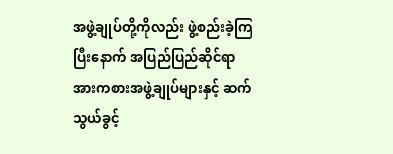အဖွဲ့ချုပ်တို့ကိုလည်း ဖွဲ့စည်းခဲ့ကြပြီးနောက် အပြည်ပြည်ဆိုင်ရာ အားကစားအဖွဲ့ချုပ်များနှင့် ဆက်သွယ်ခွင့်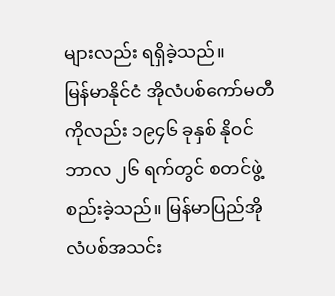များလည်း ရရှိခဲ့သည်။
မြန်မာနိုင်ငံ အိုလံပစ်ကော်မတီကိုလည်း ၁၉၄၆ ခုနှစ် နိုဝင်ဘာလ ၂၆ ရက်တွင် စတင်ဖွဲ့စည်းခဲ့သည်။ မြန်မာပြည်အိုလံပစ်အသင်း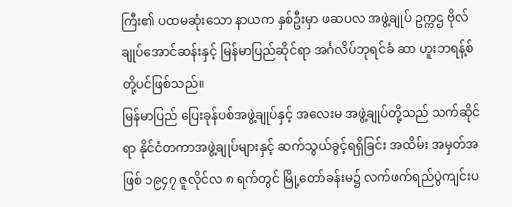ကြီး၏ ပထမဆုံးသော နာယက နှစ်ဦးမှာ ဖဆပလ အဖွဲ့ချုပ် ဥက္ကဌ ဗိုလ်ချုပ်အောင်ဆန်းနှင့် မြန်မာပြည်ဆိုင်ရာ အင်္ဂလိပ်ဘုရင်ခံ ဆာ ဟူးဘရန့်စ် တို့ပင်ဖြစ်သည်။
မြန်မာပြည် ပြေးခုန်ပစ်အဖွဲ့ချုပ်နှင့် အလေးမ အဖွဲ့ချုပ်တို့သည် သက်ဆိုင်ရာ နိုင်ငံတကာအဖွဲ့ချုပ်များနှင့် ဆက်သွယ်ခွင့်ရရှိခြင်း အထိမ်း အမှတ်အဖြစ် ၁၉၄၇ ဇူလိုင်လ ၈ ရက်တွင် မြို့တော်ခန်းမ၌ လက်ဖက်ရည်ပွဲကျင်းပ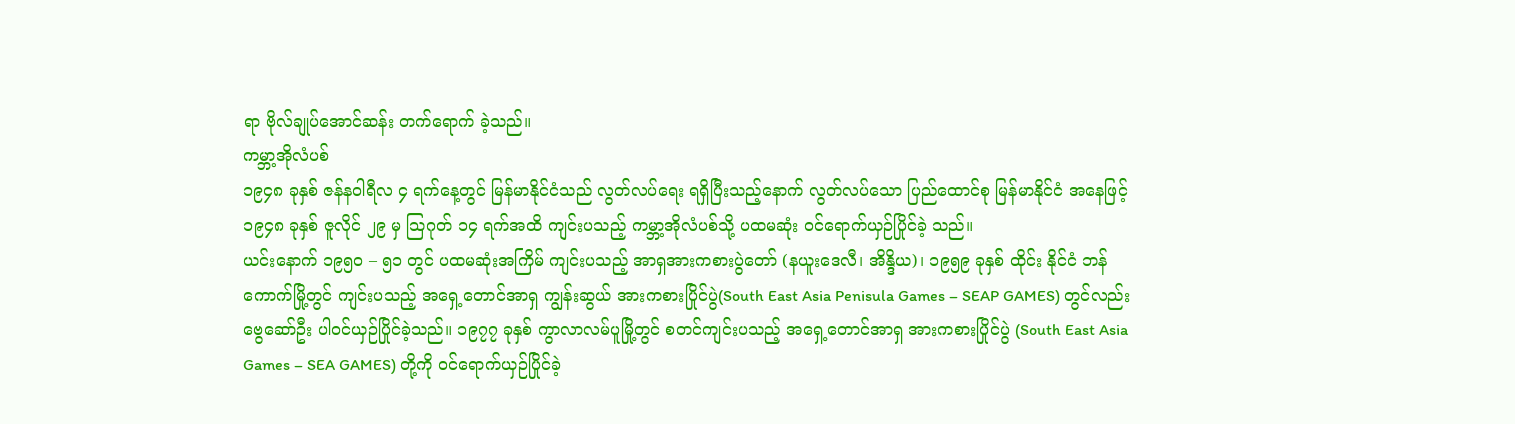ရာ ဗိုလ်ချုပ်အောင်ဆန်း တက်ရောက် ခဲ့သည်။
ကမ္ဘာ့အိုလံပစ်
၁၉၄၈ ခုနှစ် ဇန်နဝါရီလ ၄ ရက်နေ့တွင် မြန်မာနိုင်ငံသည် လွတ်လပ်ရေး ရရှိပြီးသည့်နောက် လွတ်လပ်သော ပြည်ထောင်စု မြန်မာနိုင်ငံ အနေဖြင့် ၁၉၄၈ ခုနှစ် ဇူလိုင် ၂၉ မှ သြဂုတ် ၁၄ ရက်အထိ ကျင်းပသည့် ကမ္ဘာ့အိုလံပစ်သို့ ပထမဆုံး ဝင်ရောက်ယှဉ်ပြိုင်ခဲ့ သည်။
ယင်းနောက် ၁၉၅၀ – ၅၁ တွင် ပထမဆုံးအကြိမ် ကျင်းပသည့် အာရှအားကစားပွဲတော် (နယူးဒေလီ၊ အိန္ဒိယ)၊ ၁၉၅၉ ခုနှစ် ထိုင်း နိုင်ငံ ဘန်ကောက်မြို့တွင် ကျင်းပသည့် အရှေ့တောင်အာရှ ကျွန်းဆွယ် အားကစားပြိုင်ပွဲ(South East Asia Penisula Games – SEAP GAMES) တွင်လည်း ဗွေဆော်ဦး ပါဝင်ယှဉ်ပြိုင်ခဲ့သည်။ ၁၉၇၇ ခုနှစ် ကွာလာလမ်ပူမြို့တွင် စတင်ကျင်းပသည့် အရှေ့တောင်အာရှ အားကစားပြိုင်ပွဲ (South East Asia Games – SEA GAMES) တို့ကို ဝင်ရောက်ယှဉ်ပြိုင်ခဲ့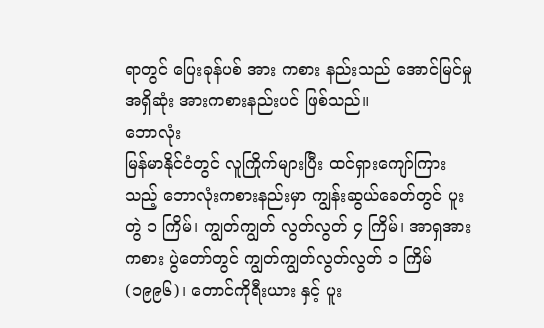ရာတွင် ပြေးခုန်ပစ် အား ကစား နည်းသည် အောင်မြင်မှု အရှိဆုံး အားကစားနည်းပင် ဖြစ်သည်။
ဘောလုံး
မြန်မာနိုင်ငံတွင် လူကြိုက်များပြီး ထင်ရှားကျော်ကြားသည့် ဘောလုံးကစားနည်းမှာ ကျွန်းဆွယ်ခေတ်တွင် ပူးတွဲ ၁ ကြိမ်၊ ကျွတ်ကျွတ် လွတ်လွတ် ၄ ကြိမ်၊ အာရှအားကစား ပွဲတော်တွင် ကျွတ်ကျွတ်လွတ်လွတ် ၁ ကြိမ် (၁၉၉၆)၊ တောင်ကိုရီးယား နှင့် ပူး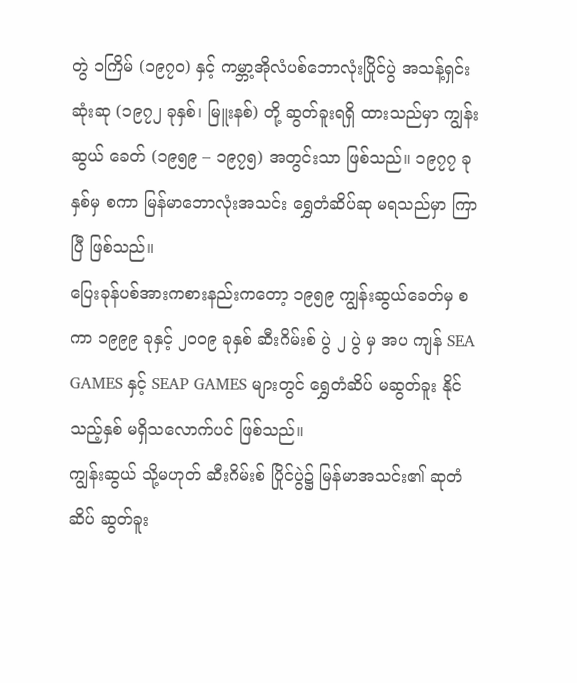တွဲ ၁ကြိမ် (၁၉၇၀) နှင့် ကမ္ဘာ့အိုလံပစ်ဘောလုံးပြိုင်ပွဲ အသန့်ရှင်းဆုံးဆု (၁၉၇၂ ခုနှစ်၊ မြူးနစ်) တို့ ဆွတ်ခူးရရှိ ထားသည်မှာ ကျွန်းဆွယ် ခေတ် (၁၉၅၉ – ၁၉၇၅) အတွင်းသာ ဖြစ်သည်။ ၁၉၇၇ ခုနှစ်မှ စကာ မြန်မာဘောလုံးအသင်း ရွှေတံဆိပ်ဆု မရသည်မှာ ကြာပြီ ဖြစ်သည်။
ပြေးခုန်ပစ်အားကစားနည်းကတော့ ၁၉၅၉ ကျွန်းဆွယ်ခေတ်မှ စကာ ၁၉၉၉ ခုနှင့် ၂၀၀၉ ခုနှစ် ဆီးဂိမ်းစ် ပွဲ ၂ ပွဲ မှ အပ ကျန် SEA GAMES နှင့် SEAP GAMES များတွင် ရွှေတံဆိပ် မဆွတ်ခူး နိုင်သည့်နှစ် မရှိသလောက်ပင် ဖြစ်သည်။
ကျွန်းဆွယ် သို့မဟုတ် ဆီးဂိမ်းစ် ပြိုင်ပွဲ၌ မြန်မာအသင်း၏ ဆုတံဆိပ် ဆွတ်ခူး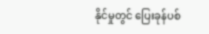နိုင်မှုတွင် ပြေးခုန်ပစ်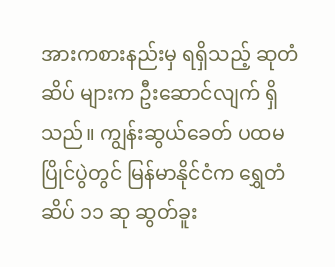အားကစားနည်းမှ ရရှိသည့် ဆုတံဆိပ် များက ဦးဆောင်လျက် ရှိသည်။ ကျွန်းဆွယ်ခေတ် ပထမပြိုင်ပွဲတွင် မြန်မာနိုင်ငံက ရွှေတံဆိပ် ၁၁ ဆု ဆွတ်ခူး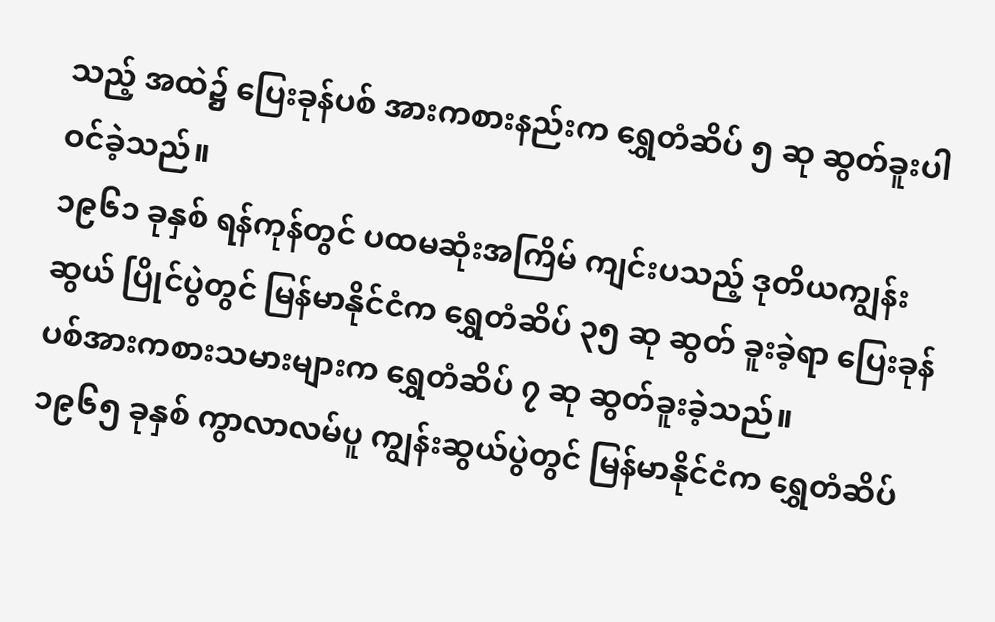သည့် အထဲ၌ ပြေးခုန်ပစ် အားကစားနည်းက ရွှေတံဆိပ် ၅ ဆု ဆွတ်ခူးပါဝင်ခဲ့သည်။
၁၉၆၁ ခုနှစ် ရန်ကုန်တွင် ပထမဆုံးအကြိမ် ကျင်းပသည့် ဒုတိယကျွန်းဆွယ် ပြိုင်ပွဲတွင် မြန်မာနိုင်ငံက ရွှေတံဆိပ် ၃၅ ဆု ဆွတ် ခူးခဲ့ရာ ပြေးခုန်ပစ်အားကစားသမားများက ရွှေတံဆိပ် ၇ ဆု ဆွတ်ခူးခဲ့သည်။
၁၉၆၅ ခုနှစ် ကွာလာလမ်ပူ ကျွန်းဆွယ်ပွဲတွင် မြန်မာနိုင်ငံက ရွှေတံဆိပ်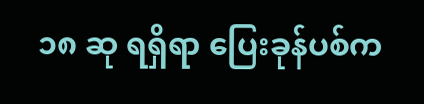၁၈ ဆု ရရှိရာ ပြေးခုန်ပစ်က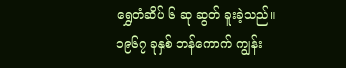ရွှေတံဆိပ် ၆ ဆု ဆွတ် ခူးခဲ့သည်။
၁၉၆၇ ခုနှစ် ဘန်ကောက် ကျွန်း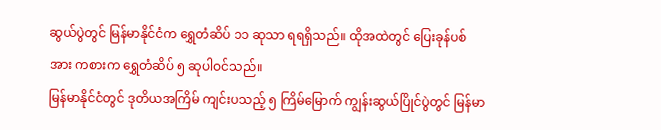ဆွယ်ပွဲတွင် မြန်မာနိုင်ငံက ရွှေတံဆိပ် ၁၁ ဆုသာ ရရရှိသည်။ ထိုအထဲတွင် ပြေးခုန်ပစ် အား ကစားက ရွှေတံဆိပ် ၅ ဆုပါဝင်သည်။
မြန်မာနိုင်ငံတွင် ဒုတိယအကြိမ် ကျင်းပသည့် ၅ ကြိမ်မြောက် ကျွန်းဆွယ်ပြိုင်ပွဲတွင် မြန်မာ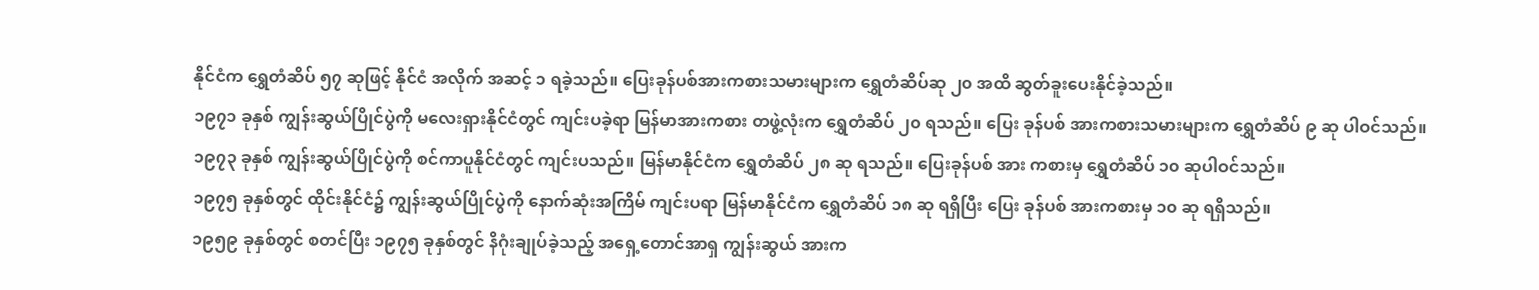နိုင်ငံက ရွှေတံဆိပ် ၅၇ ဆုဖြင့် နိုင်ငံ အလိုက် အဆင့် ၁ ရခဲ့သည်။ ပြေးခုန်ပစ်အားကစားသမားများက ရွှေတံဆိပ်ဆု ၂၀ အထိ ဆွတ်ခူးပေးနိုင်ခဲ့သည်။
၁၉၇၁ ခုနှစ် ကျွန်းဆွယ်ပြိုင်ပွဲကို မလေးရှားနိုင်ငံတွင် ကျင်းပခဲ့ရာ မြန်မာအားကစား တဖွဲ့လုံးက ရွှေတံဆိပ် ၂၀ ရသည်။ ပြေး ခုန်ပစ် အားကစားသမားများက ရွှေတံဆိပ် ၉ ဆု ပါဝင်သည်။
၁၉၇၃ ခုနှစ် ကျွန်းဆွယ်ပြိုင်ပွဲကို စင်ကာပူနိုင်ငံတွင် ကျင်းပသည်။ မြန်မာနိုင်ငံက ရွှေတံဆိပ် ၂၈ ဆု ရသည်။ ပြေးခုန်ပစ် အား ကစားမှ ရွှေတံဆိပ် ၁၀ ဆုပါဝင်သည်။
၁၉၇၅ ခုနှစ်တွင် ထိုင်းနိုင်ငံ၌ ကျွန်းဆွယ်ပြိုင်ပွဲကို နောက်ဆုံးအကြိမ် ကျင်းပရာ မြန်မာနိုင်ငံက ရွှေတံဆိပ် ၁၈ ဆု ရရှိပြီး ပြေး ခုန်ပစ် အားကစားမှ ၁၀ ဆု ရရှိသည်။
၁၉၅၉ ခုနှစ်တွင် စတင်ပြီး ၁၉၇၅ ခုနှစ်တွင် နိဂုံးချုပ်ခဲ့သည့် အရှေ့တောင်အာရှ ကျွန်းဆွယ် အားက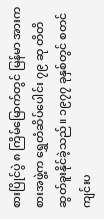စားပြိုင်ပွဲ ၈ ကြိမ်မြောက်တွင် မြန်မာ အားကစားအဖွဲ့က ရွှေတံဆိပ်ပေါင်း ၇၉ ဆု တိတိ ဆွတ်ခူးနိုင်ခဲ့သည်။ ၁၉၇၇ ခုနှစ်တွင် စတင်ကျင်းပ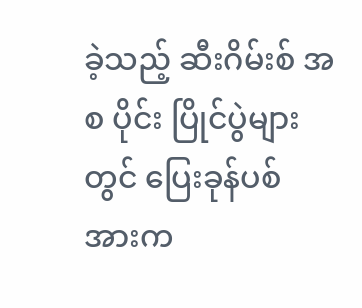ခဲ့သည့် ဆီးဂိမ်းစ် အစ ပိုင်း ပြိုင်ပွဲများတွင် ပြေးခုန်ပစ် အားက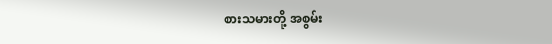စားသမားတို့ အစွမ်း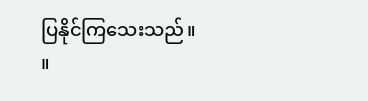ပြနိုင်ကြသေးသည်။ ။